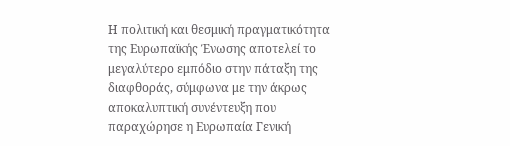Η πολιτική και θεσμική πραγματικότητα της Ευρωπαϊκής Ένωσης αποτελεί το μεγαλύτερο εμπόδιο στην πάταξη της διαφθοράς, σύμφωνα με την άκρως αποκαλυπτική συνέντευξη που παραχώρησε η Ευρωπαία Γενική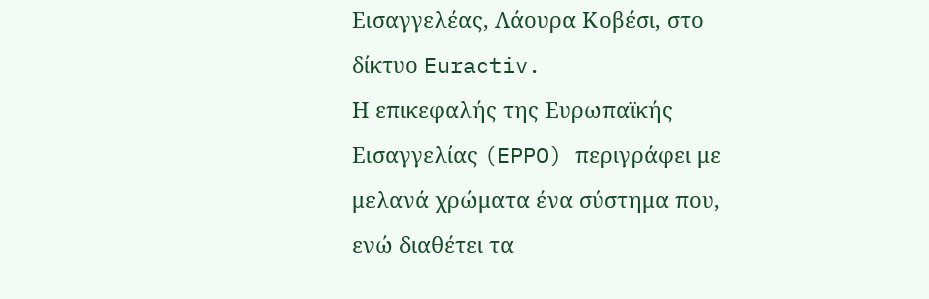Εισαγγελέας, Λάουρα Κοβέσι, στο δίκτυο Euractiv.
Η επικεφαλής της Ευρωπαϊκής Εισαγγελίας (EPPO) περιγράφει με μελανά χρώματα ένα σύστημα που, ενώ διαθέτει τα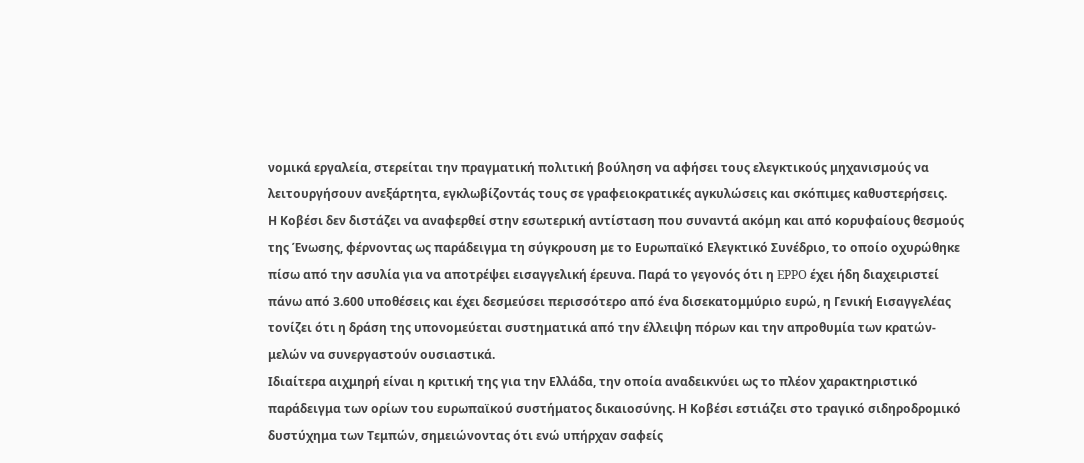νομικά εργαλεία, στερείται την πραγματική πολιτική βούληση να αφήσει τους ελεγκτικούς μηχανισμούς να λειτουργήσουν ανεξάρτητα, εγκλωβίζοντάς τους σε γραφειοκρατικές αγκυλώσεις και σκόπιμες καθυστερήσεις.
Η Κοβέσι δεν διστάζει να αναφερθεί στην εσωτερική αντίσταση που συναντά ακόμη και από κορυφαίους θεσμούς της Ένωσης, φέρνοντας ως παράδειγμα τη σύγκρουση με το Ευρωπαϊκό Ελεγκτικό Συνέδριο, το οποίο οχυρώθηκε πίσω από την ασυλία για να αποτρέψει εισαγγελική έρευνα. Παρά το γεγονός ότι η EPPO έχει ήδη διαχειριστεί πάνω από 3.600 υποθέσεις και έχει δεσμεύσει περισσότερο από ένα δισεκατομμύριο ευρώ, η Γενική Εισαγγελέας τονίζει ότι η δράση της υπονομεύεται συστηματικά από την έλλειψη πόρων και την απροθυμία των κρατών-μελών να συνεργαστούν ουσιαστικά.
Ιδιαίτερα αιχμηρή είναι η κριτική της για την Ελλάδα, την οποία αναδεικνύει ως το πλέον χαρακτηριστικό παράδειγμα των ορίων του ευρωπαϊκού συστήματος δικαιοσύνης. Η Κοβέσι εστιάζει στο τραγικό σιδηροδρομικό δυστύχημα των Τεμπών, σημειώνοντας ότι ενώ υπήρχαν σαφείς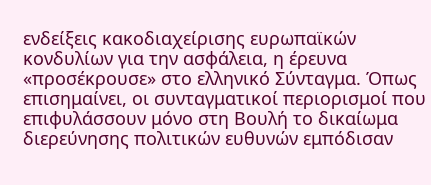ενδείξεις κακοδιαχείρισης ευρωπαϊκών κονδυλίων για την ασφάλεια, η έρευνα «προσέκρουσε» στο ελληνικό Σύνταγμα. Όπως επισημαίνει, οι συνταγματικοί περιορισμοί που επιφυλάσσουν μόνο στη Βουλή το δικαίωμα διερεύνησης πολιτικών ευθυνών εμπόδισαν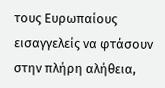τους Ευρωπαίους εισαγγελείς να φτάσουν στην πλήρη αλήθεια,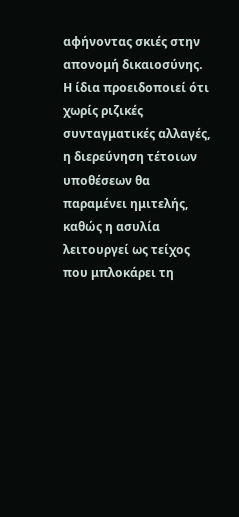αφήνοντας σκιές στην απονομή δικαιοσύνης.
Η ίδια προειδοποιεί ότι χωρίς ριζικές συνταγματικές αλλαγές, η διερεύνηση τέτοιων υποθέσεων θα παραμένει ημιτελής, καθώς η ασυλία λειτουργεί ως τείχος που μπλοκάρει τη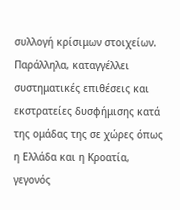συλλογή κρίσιμων στοιχείων. Παράλληλα, καταγγέλλει συστηματικές επιθέσεις και εκστρατείες δυσφήμισης κατά της ομάδας της σε χώρες όπως η Ελλάδα και η Κροατία, γεγονός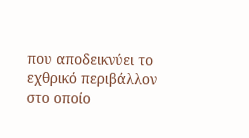που αποδεικνύει το εχθρικό περιβάλλον στο οποίο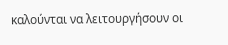καλούνται να λειτουργήσουν οι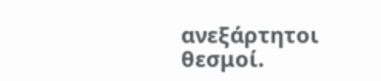ανεξάρτητοι θεσμοί.